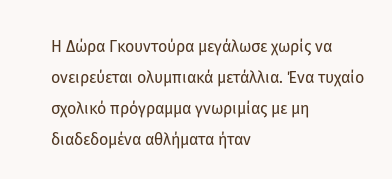Η Δώρα Γκουντούρα μεγάλωσε χωρίς να ονειρεύεται ολυμπιακά μετάλλια. Ένα τυχαίο σχολικό πρόγραμμα γνωριμίας με μη διαδεδομένα αθλήματα ήταν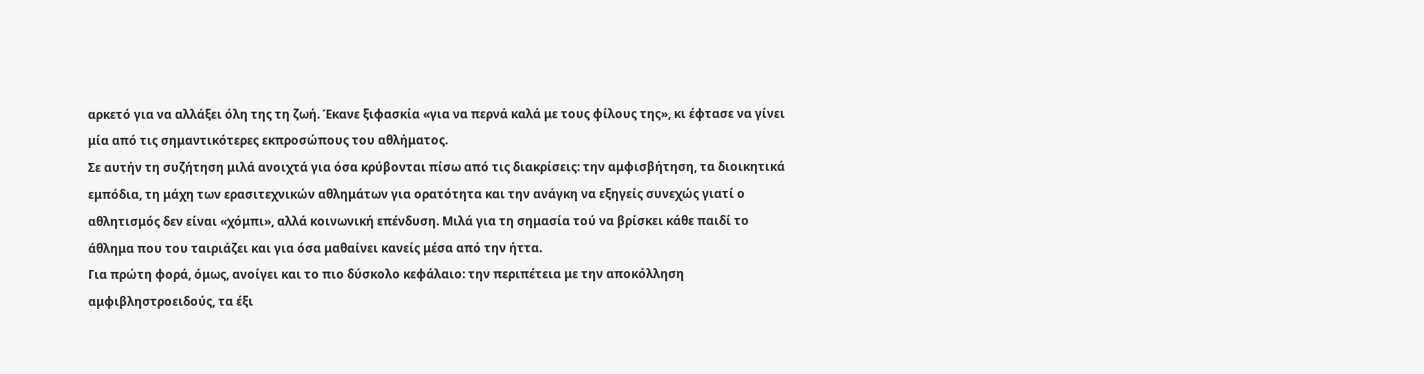αρκετό για να αλλάξει όλη της τη ζωή. Έκανε ξιφασκία «για να περνά καλά με τους φίλους της», κι έφτασε να γίνει μία από τις σημαντικότερες εκπροσώπους του αθλήματος.
Σε αυτήν τη συζήτηση μιλά ανοιχτά για όσα κρύβονται πίσω από τις διακρίσεις: την αμφισβήτηση, τα διοικητικά εμπόδια, τη μάχη των ερασιτεχνικών αθλημάτων για ορατότητα και την ανάγκη να εξηγείς συνεχώς γιατί ο αθλητισμός δεν είναι «χόμπι», αλλά κοινωνική επένδυση. Μιλά για τη σημασία τού να βρίσκει κάθε παιδί το άθλημα που του ταιριάζει και για όσα μαθαίνει κανείς μέσα από την ήττα.
Για πρώτη φορά, όμως, ανοίγει και το πιο δύσκολο κεφάλαιο: την περιπέτεια με την αποκόλληση αμφιβληστροειδούς, τα έξι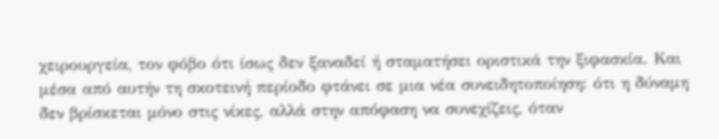χειρουργεία, τον φόβο ότι ίσως δεν ξαναδεί ή σταματήσει οριστικά την ξιφασκία. Και μέσα από αυτήν τη σκοτεινή περίοδο φτάνει σε μια νέα συνειδητοποίηση: ότι η δύναμη δεν βρίσκεται μόνο στις νίκες, αλλά στην απόφαση να συνεχίζεις, όταν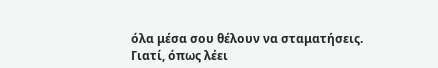όλα μέσα σου θέλουν να σταματήσεις.
Γιατί, όπως λέει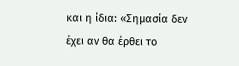και η ίδια: «Σημασία δεν έχει αν θα έρθει το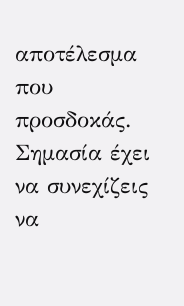αποτέλεσμα που προσδοκάς. Σημασία έχει να συνεχίζεις να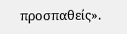προσπαθείς».